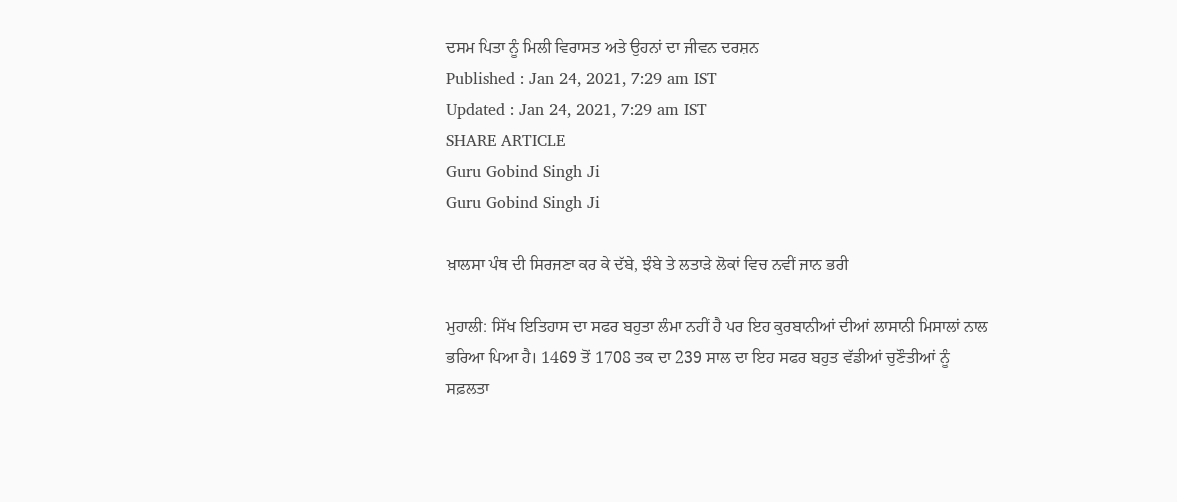ਦਸਮ ਪਿਤਾ ਨੂੰ ਮਿਲੀ ਵਿਰਾਸਤ ਅਤੇ ਉਹਨਾਂ ਦਾ ਜੀਵਨ ਦਰਸ਼ਨ
Published : Jan 24, 2021, 7:29 am IST
Updated : Jan 24, 2021, 7:29 am IST
SHARE ARTICLE
Guru Gobind Singh Ji
Guru Gobind Singh Ji

ਖ਼ਾਲਸਾ ਪੰਥ ਦੀ ਸਿਰਜਣਾ ਕਰ ਕੇ ਦੱਬੇ, ਝੰਬੇ ਤੇ ਲਤਾੜੇ ਲੋਕਾਂ ਵਿਚ ਨਵੀਂ ਜਾਨ ਭਰੀ

ਮੁਹਾਲੀ: ਸਿੱਖ ਇਤਿਹਾਸ ਦਾ ਸਫਰ ਬਹੁਤਾ ਲੰਮਾ ਨਹੀਂ ਹੈ ਪਰ ਇਹ ਕੁਰਬਾਨੀਆਂ ਦੀਆਂ ਲਾਸਾਨੀ ਮਿਸਾਲਾਂ ਨਾਲ ਭਰਿਆ ਪਿਆ ਹੈ। 1469 ਤੋਂ 1708 ਤਕ ਦਾ 239 ਸਾਲ ਦਾ ਇਹ ਸਫਰ ਬਹੁਤ ਵੱਡੀਆਂ ਚੁਣੌਤੀਆਂ ਨੂੰ ਸਫ਼ਲਤਾ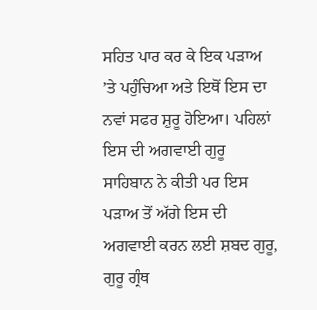ਸਹਿਤ ਪਾਰ ਕਰ ਕੇ ਇਕ ਪੜਾਅ ’ਤੇ ਪਹੁੰਚਿਆ ਅਤੇ ਇਥੋਂ ਇਸ ਦਾ ਨਵਾਂ ਸਫਰ ਸ਼ੁਰੂ ਹੋਇਆ। ਪਹਿਲਾਂ ਇਸ ਦੀ ਅਗਵਾਈ ਗੁਰੂ ਸਾਹਿਬਾਨ ਨੇ ਕੀਤੀ ਪਰ ਇਸ ਪੜਾਅ ਤੋਂ ਅੱਗੇ ਇਸ ਦੀ ਅਗਵਾਈ ਕਰਨ ਲਈ ਸ਼ਬਦ ਗੁਰੂ, ਗੁਰੂ ਗ੍ਰੰਥ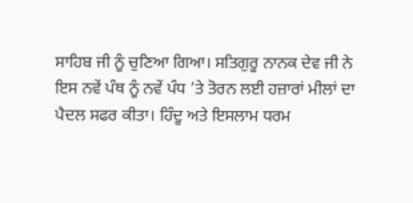ਸਾਹਿਬ ਜੀ ਨੂੰ ਚੁਣਿਆ ਗਿਆ। ਸਤਿਗੁਰੂ ਨਾਨਕ ਦੇਵ ਜੀ ਨੇ ਇਸ ਨਵੇਂ ਪੰਥ ਨੂੰ ਨਵੇਂ ਪੰਧ ’ਤੇ ਤੋਰਨ ਲਈ ਹਜ਼ਾਰਾਂ ਮੀਲਾਂ ਦਾ ਪੈਦਲ ਸਫਰ ਕੀਤਾ। ਹਿੰਦੂ ਅਤੇ ਇਸਲਾਮ ਧਰਮ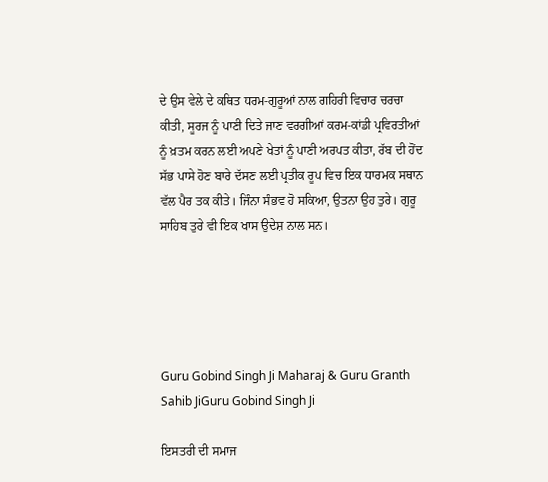ਦੇ ਉਸ ਵੇਲੇ ਦੇ ਕਥਿਤ ਧਰਮ-ਗੁਰੂਆਂ ਨਾਲ ਗਹਿਰੀ ਵਿਚਾਰ ਚਰਚਾ ਕੀਤੀ, ਸੂਰਜ ਨੂੰ ਪਾਣੀ ਦਿਤੇ ਜਾਣ ਵਰਗੀਆਂ ਕਰਮ-ਕਾਂਡੀ ਪ੍ਰਵਿਰਤੀਆਂ ਨੂੰ ਖ਼ਤਮ ਕਰਨ ਲਈ ਅਪਣੇ ਖੇਤਾਂ ਨੂੰ ਪਾਣੀ ਅਰਪਤ ਕੀਤਾ, ਰੱਬ ਦੀ ਹੋਂਦ ਸੱਭ ਪਾਸੇ ਹੋਣ ਬਾਰੇ ਦੱਸਣ ਲਈ ਪ੍ਰਤੀਕ ਰੂਪ ਵਿਚ ਇਕ ਧਾਰਮਕ ਸਥਾਨ ਵੱਲ ਪੈਰ ਤਕ ਕੀਤੇ। ਜਿੰਨਾ ਸੰਭਵ ਹੋ ਸਕਿਆ, ਉਤਨਾ ਉਹ ਤੁਰੇ। ਗੁਰੂ ਸਾਹਿਬ ਤੁਰੇ ਵੀ ਇਕ ਖਾਸ ਉਦੇਸ਼ ਨਾਲ ਸਨ।





Guru Gobind Singh Ji Maharaj & Guru Granth Sahib JiGuru Gobind Singh Ji

ਇਸਤਰੀ ਦੀ ਸਮਾਜ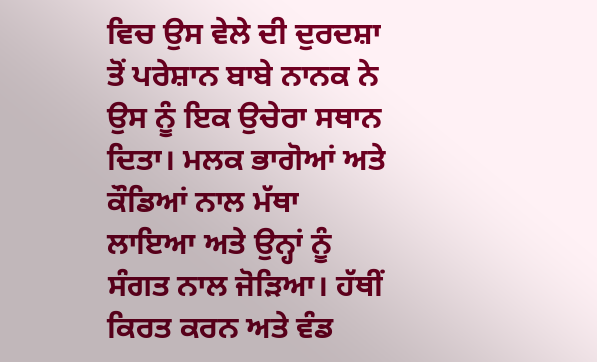ਵਿਚ ਉਸ ਵੇਲੇ ਦੀ ਦੁਰਦਸ਼ਾ ਤੋਂ ਪਰੇਸ਼ਾਨ ਬਾਬੇ ਨਾਨਕ ਨੇ ਉਸ ਨੂੰ ਇਕ ਉਚੇਰਾ ਸਥਾਨ ਦਿਤਾ। ਮਲਕ ਭਾਗੋਆਂ ਅਤੇ ਕੌਡਿਆਂ ਨਾਲ ਮੱਥਾ ਲਾਇਆ ਅਤੇ ਉਨ੍ਹਾਂ ਨੂੰ ਸੰਗਤ ਨਾਲ ਜੋੜਿਆ। ਹੱਥੀਂ ਕਿਰਤ ਕਰਨ ਅਤੇ ਵੰਡ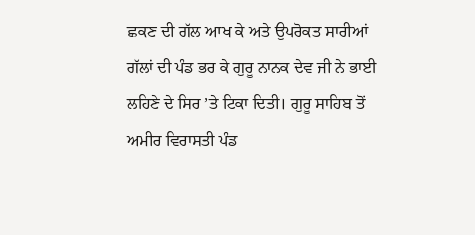ਛਕਣ ਦੀ ਗੱਲ ਆਖ ਕੇ ਅਤੇ ਉਪਰੋਕਤ ਸਾਰੀਆਂ ਗੱਲਾਂ ਦੀ ਪੰਡ ਭਰ ਕੇ ਗੁਰੂ ਨਾਨਕ ਦੇਵ ਜੀ ਨੇ ਭਾਈ ਲਹਿਣੇ ਦੇ ਸਿਰ ’ਤੇ ਟਿਕਾ ਦਿਤੀ। ਗੁਰੂ ਸਾਹਿਬ ਤੋਂ ਅਮੀਰ ਵਿਰਾਸਤੀ ਪੰਡ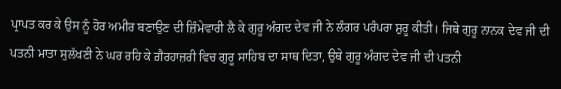ਪ੍ਰਾਪਤ ਕਰ ਕੇ ਉਸ ਨੂੰ ਹੋਰ ਅਮੀਰ ਬਣਾਉਣ ਦੀ ਜ਼ਿੰਮੇਵਾਰੀ ਲੈ ਕੇ ਗੁਰੂ ਅੰਗਦ ਦੇਵ ਜੀ ਨੇ ਲੰਗਰ ਪਰੰਪਰਾ ਸ਼ੁਰੂ ਕੀਤੀ। ਜਿਥੇ ਗੁਰੂ ਨਾਨਕ ਦੇਵ ਜੀ ਦੀ ਪਤਨੀ ਮਾਤਾ ਸੁਲੱਖਣੀ ਨੇ ਘਰ ਰਹਿ ਕੇ ਗ਼ੈਰਹਾਜ਼ਰੀ ਵਿਚ ਗੁਰੂ ਸਾਹਿਬ ਦਾ ਸਾਥ ਦਿਤਾ, ਉਥੇ ਗੁਰੂ ਅੰਗਦ ਦੇਵ ਜੀ ਦੀ ਪਤਨੀ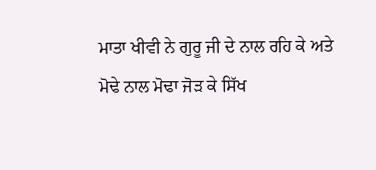ਮਾਤਾ ਖੀਵੀ ਨੇ ਗੁਰੂ ਜੀ ਦੇ ਨਾਲ ਰਹਿ ਕੇ ਅਤੇ ਮੋਢੇ ਨਾਲ ਮੋਢਾ ਜੋੜ ਕੇ ਸਿੱਖ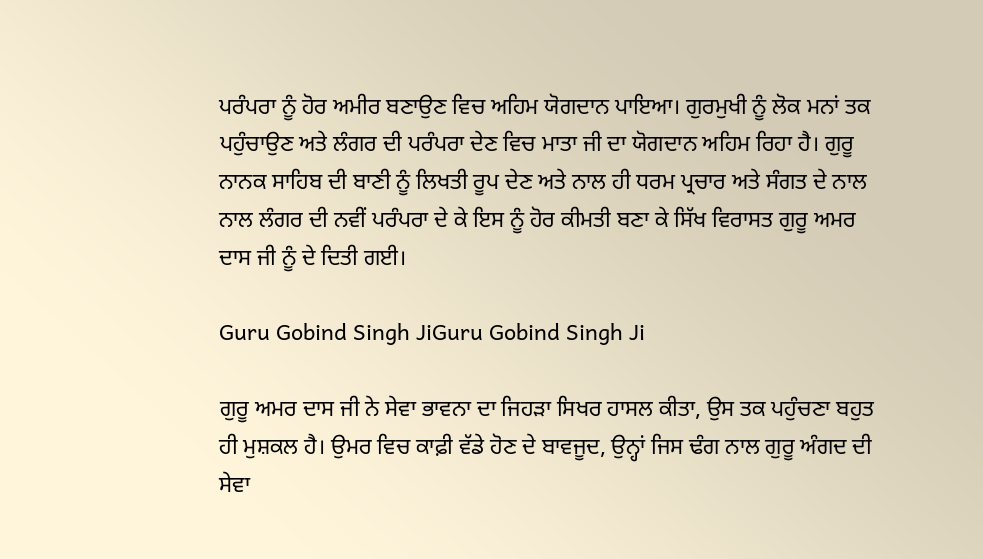ਪਰੰਪਰਾ ਨੂੰ ਹੋਰ ਅਮੀਰ ਬਣਾਉਣ ਵਿਚ ਅਹਿਮ ਯੋਗਦਾਨ ਪਾਇਆ। ਗੁਰਮੁਖੀ ਨੂੰ ਲੋਕ ਮਨਾਂ ਤਕ ਪਹੁੰਚਾਉਣ ਅਤੇ ਲੰਗਰ ਦੀ ਪਰੰਪਰਾ ਦੇਣ ਵਿਚ ਮਾਤਾ ਜੀ ਦਾ ਯੋਗਦਾਨ ਅਹਿਮ ਰਿਹਾ ਹੈ। ਗੁਰੂ ਨਾਨਕ ਸਾਹਿਬ ਦੀ ਬਾਣੀ ਨੂੰ ਲਿਖਤੀ ਰੂਪ ਦੇਣ ਅਤੇ ਨਾਲ ਹੀ ਧਰਮ ਪ੍ਰਚਾਰ ਅਤੇ ਸੰਗਤ ਦੇ ਨਾਲ ਨਾਲ ਲੰਗਰ ਦੀ ਨਵੀਂ ਪਰੰਪਰਾ ਦੇ ਕੇ ਇਸ ਨੂੰ ਹੋਰ ਕੀਮਤੀ ਬਣਾ ਕੇ ਸਿੱਖ ਵਿਰਾਸਤ ਗੁਰੂ ਅਮਰ ਦਾਸ ਜੀ ਨੂੰ ਦੇ ਦਿਤੀ ਗਈ।

Guru Gobind Singh JiGuru Gobind Singh Ji

ਗੁਰੂ ਅਮਰ ਦਾਸ ਜੀ ਨੇ ਸੇਵਾ ਭਾਵਨਾ ਦਾ ਜਿਹੜਾ ਸਿਖਰ ਹਾਸਲ ਕੀਤਾ, ਉਸ ਤਕ ਪਹੁੰਚਣਾ ਬਹੁਤ ਹੀ ਮੁਸ਼ਕਲ ਹੈ। ਉਮਰ ਵਿਚ ਕਾਫ਼ੀ ਵੱਡੇ ਹੋਣ ਦੇ ਬਾਵਜੂਦ, ਉਨ੍ਹਾਂ ਜਿਸ ਢੰਗ ਨਾਲ ਗੁਰੂ ਅੰਗਦ ਦੀ ਸੇਵਾ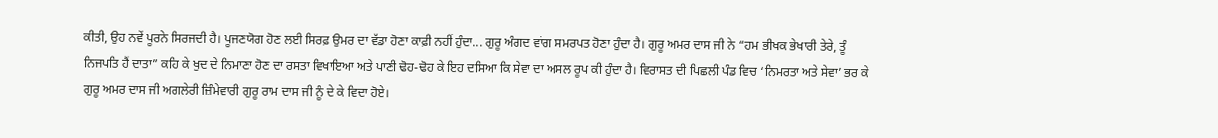ਕੀਤੀ, ਉਹ ਨਵੇਂ ਪੂਰਨੇ ਸਿਰਜਦੀ ਹੈ। ਪੂਜਣਯੋਗ ਹੋਣ ਲਈ ਸਿਰਫ਼ ਉਮਰ ਦਾ ਵੱਡਾ ਹੋਣਾ ਕਾਫ਼ੀ ਨਹੀਂ ਹੁੰਦਾ... ਗੁਰੂ ਅੰਗਦ ਵਾਂਗ ਸਮਰਪਤ ਹੋਣਾ ਹੁੰਦਾ ਹੈ। ਗੁਰੂ ਅਮਰ ਦਾਸ ਜੀ ਨੇ “ਹਮ ਭੀਖਕ ਭੇਖਾਰੀ ਤੇਰੇ, ਤੂੰ ਨਿਜਪਤਿ ਹੈਂ ਦਾਤਾ” ਕਹਿ ਕੇ ਖੁਦ ਦੇ ਨਿਮਾਣਾ ਹੋਣ ਦਾ ਰਸਤਾ ਵਿਖਾਇਆ ਅਤੇ ਪਾਣੀ ਢੋਹ-ਢੋਹ ਕੇ ਇਹ ਦਸਿਆ ਕਿ ਸੇਵਾ ਦਾ ਅਸਲ ਰੂਪ ਕੀ ਹੁੰਦਾ ਹੈ। ਵਿਰਾਸਤ ਦੀ ਪਿਛਲੀ ਪੰਡ ਵਿਚ ‘ਨਿਮਰਤਾ ਅਤੇ ਸੇਵਾ’ ਭਰ ਕੇ ਗੁਰੂ ਅਮਰ ਦਾਸ ਜੀ ਅਗਲੇਰੀ ਜ਼ਿੰਮੇਵਾਰੀ ਗੁਰੂ ਰਾਮ ਦਾਸ ਜੀ ਨੂੰ ਦੇ ਕੇ ਵਿਦਾ ਹੋਏ।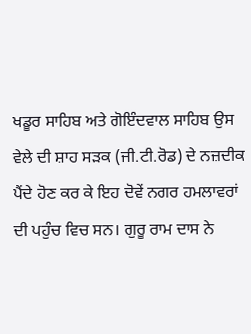ਖਡੂਰ ਸਾਹਿਬ ਅਤੇ ਗੋਇੰਦਵਾਲ ਸਾਹਿਬ ਉਸ ਵੇਲੇ ਦੀ ਸ਼ਾਹ ਸੜਕ (ਜੀ.ਟੀ.ਰੋਡ) ਦੇ ਨਜ਼ਦੀਕ ਪੈਂਦੇ ਹੋਣ ਕਰ ਕੇ ਇਹ ਦੋਵੇਂ ਨਗਰ ਹਮਲਾਵਰਾਂ ਦੀ ਪਹੁੰਚ ਵਿਚ ਸਨ। ਗੁਰੂ ਰਾਮ ਦਾਸ ਨੇ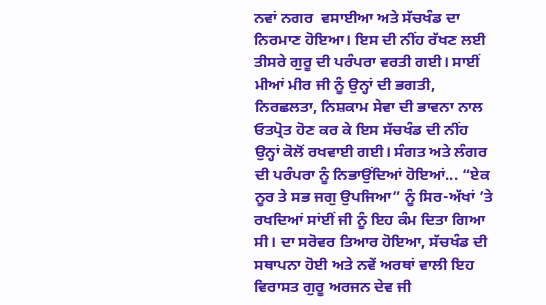ਨਵਾਂ ਨਗਰ  ਵਸਾਈਆ ਅਤੇ ਸੱਚਖੰਡ ਦਾ ਨਿਰਮਾਣ ਹੋਇਆ। ਇਸ ਦੀ ਨੀਂਹ ਰੱਖਣ ਲਈ ਤੀਸਰੇ ਗੁਰੂ ਦੀ ਪਰੰਪਰਾ ਵਰਤੀ ਗਈ। ਸਾਈਂ ਮੀਆਂ ਮੀਰ ਜੀ ਨੂੰ ਉਨ੍ਹਾਂ ਦੀ ਭਗਤੀ, ਨਿਰਛਲਤਾ, ਨਿਸ਼ਕਾਮ ਸੇਵਾ ਦੀ ਭਾਵਨਾ ਨਾਲ ਓਤਪ੍ਰੋਤ ਹੋਣ ਕਰ ਕੇ ਇਸ ਸੱਚਖੰਡ ਦੀ ਨੀਂਹ ਉਨ੍ਹਾਂ ਕੋਲੋਂ ਰਖਵਾਈ ਗਈ। ਸੰਗਤ ਅਤੇ ਲੰਗਰ ਦੀ ਪਰੰਪਰਾ ਨੂੰ ਨਿਭਾਉਂਦਿਆਂ ਹੋਇਆਂ... “ਏਕ ਨੂਰ ਤੇ ਸਭ ਜਗੁ ਉਪਜਿਆ” ਨੂੰ ਸਿਰ-ਅੱਖਾਂ ’ਤੇ ਰਖਦਿਆਂ ਸਾਂਈਂ ਜੀ ਨੂੰ ਇਹ ਕੰਮ ਦਿਤਾ ਗਿਆ ਸੀ। ਦਾ ਸਰੋਵਰ ਤਿਆਰ ਹੋਇਆ, ਸੱਚਖੰਡ ਦੀ ਸਥਾਪਨਾ ਹੋਈ ਅਤੇ ਨਵੇਂ ਅਰਥਾਂ ਵਾਲੀ ਇਹ ਵਿਰਾਸਤ ਗੁਰੂ ਅਰਜਨ ਦੇਵ ਜੀ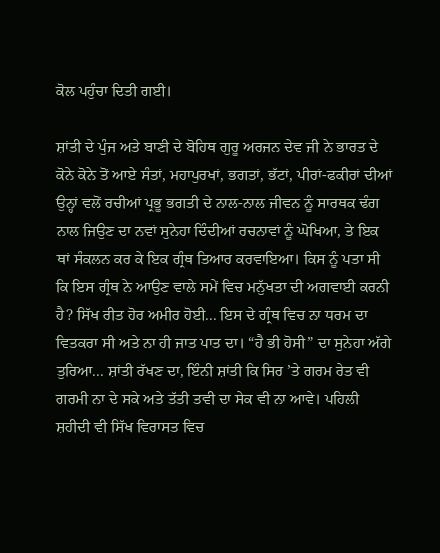ਕੋਲ ਪਹੁੰਚਾ ਦਿਤੀ ਗਈ।

ਸ਼ਾਂਤੀ ਦੇ ਪੁੰਜ ਅਤੇ ਬਾਣੀ ਦੇ ਬੋਹਿਥ ਗੁਰੂ ਅਰਜਨ ਦੇਵ ਜੀ ਨੇ ਭਾਰਤ ਦੇ ਕੋਨੇ ਕੋਨੇ ਤੋਂ ਆਏ ਸੰਤਾਂ, ਮਹਾਪੁਰਖਾਂ, ਭਗਤਾਂ, ਭੱਟਾਂ, ਪੀਰਾਂ-ਫਕੀਰਾਂ ਦੀਆਂ ਉਨ੍ਹਾਂ ਵਲੋਂ ਰਚੀਆਂ ਪ੍ਰਭੂ ਭਗਤੀ ਦੇ ਨਾਲ-ਨਾਲ ਜੀਵਨ ਨੂੰ ਸਾਰਥਕ ਢੰਗ ਨਾਲ ਜਿਉਣ ਦਾ ਨਵਾਂ ਸੁਨੇਹਾ ਦਿੰਦੀਆਂ ਰਚਨਾਵਾਂ ਨੂੰ ਘੋਖਿਆ, ਤੇ ਇਕ ਥਾਂ ਸੰਕਲਨ ਕਰ ਕੇ ਇਕ ਗ੍ਰੰਥ ਤਿਆਰ ਕਰਵਾਇਆ। ਕਿਸ ਨੂੰ ਪਤਾ ਸੀ ਕਿ ਇਸ ਗ੍ਰੰਥ ਨੇ ਆਉਣ ਵਾਲੇ ਸਮੇਂ ਵਿਚ ਮਨੁੱਖਤਾ ਦੀ ਅਗਵਾਈ ਕਰਨੀ ਹੈ? ਸਿੱਖ ਰੀਤ ਹੋਰ ਅਮੀਰ ਹੋਈ... ਇਸ ਦੇ ਗ੍ਰੰਥ ਵਿਚ ਨਾ ਧਰਮ ਦਾ ਵਿਤਕਰਾ ਸੀ ਅਤੇ ਨਾ ਹੀ ਜਾਤ ਪਾਤ ਦਾ। “ਹੈ ਭੀ ਹੋਸੀ” ਦਾ ਸੁਨੇਹਾ ਅੱਗੇ ਤੁਰਿਆ... ਸ਼ਾਂਤੀ ਰੱਖਣ ਦਾ, ਇੰਨੀ ਸ਼ਾਂਤੀ ਕਿ ਸਿਰ ’ਤੇ ਗਰਮ ਰੇਤ ਵੀ ਗਰਮੀ ਨਾ ਦੇ ਸਕੇ ਅਤੇ ਤੱਤੀ ਤਵੀ ਦਾ ਸੇਕ ਵੀ ਨਾ ਆਵੇ। ਪਹਿਲੀ ਸ਼ਹੀਦੀ ਵੀ ਸਿੱਖ ਵਿਰਾਸਤ ਵਿਚ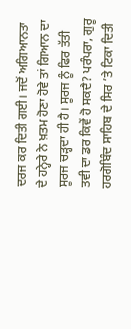ਦਰਜ ਕਰ ਦਿਤੀ ਗਈ। ਜਦੋਂ ਅਗਿਆਨਤਾ ਦੇ ਹਨ੍ਹੇਰੇ ਨੇ ਖ਼ਤਮ ਹੋਣਾ ਹੋਵੇ ਤਾਂ ਗਿਆਨ ਦਾ ਸੂਰਜ ਚੜ੍ਹਦਾ ਹੀ ਹੈ। ਸੂਰਜ ਨੂੰ ਫਿਰ ਤੱਤੀ ਤਵੀ ਦਾ ਡਰ ਕਿਵੇਂ ਹੋ ਸਕਦੈ? ਪਰੰਪਰਾ, ਗੁਰੂ ਹਰਗੋਬਿੰਦ ਸਾਹਿਬ ਦੇ ਸਿਰ ’ਤੇ ਟਿਕਾ ਦਿਤੀ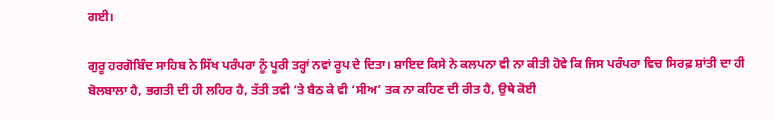ਗਈ।

ਗੁਰੂ ਹਰਗੋਬਿੰਦ ਸਾਹਿਬ ਨੇ ਸਿੱਖ ਪਰੰਪਰਾ ਨੂੰ ਪੂਰੀ ਤਰ੍ਹਾਂ ਨਵਾਂ ਰੂਪ ਦੇ ਦਿਤਾ। ਸ਼ਾਇਦ ਕਿਸੇ ਨੇ ਕਲਪਨਾ ਵੀ ਨਾ ਕੀਤੀ ਹੋਵੇ ਕਿ ਜਿਸ ਪਰੰਪਰਾ ਵਿਚ ਸਿਰਫ਼ ਸ਼ਾਂਤੀ ਦਾ ਹੀ ਬੋਲਬਾਲਾ ਹੈ, ਭਗਤੀ ਦੀ ਹੀ ਲਹਿਰ ਹੈ, ਤੱਤੀ ਤਵੀ ’ਤੇ ਬੈਠ ਕੇ ਵੀ ‘ਸੀਅ’ ਤਕ ਨਾ ਕਹਿਣ ਦੀ ਰੀਤ ਹੈ, ਉਥੇ ਕੋਈ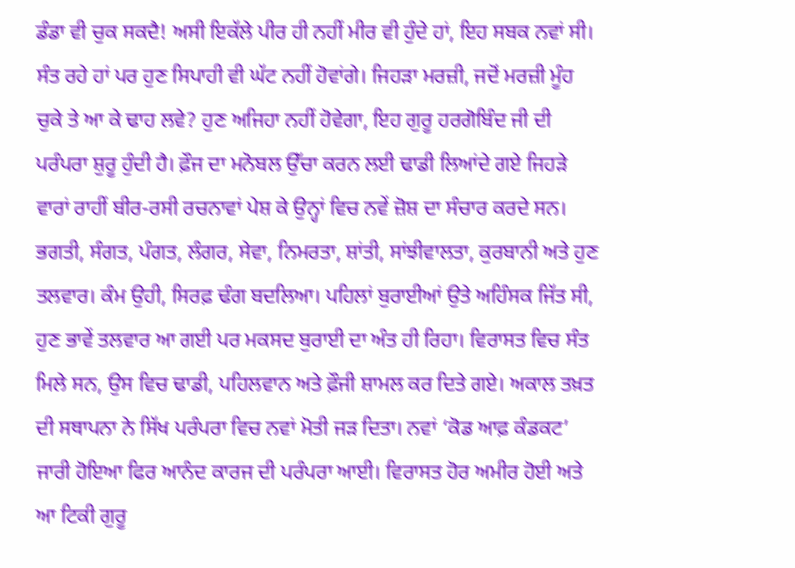ਡੰਡਾ ਵੀ ਚੁਕ ਸਕਦੈ! ਅਸੀ ਇਕੱਲੇ ਪੀਰ ਹੀ ਨਹੀਂ ਮੀਰ ਵੀ ਹੁੰਦੇ ਹਾਂ, ਇਹ ਸਬਕ ਨਵਾਂ ਸੀ। ਸੰਤ ਰਹੇ ਹਾਂ ਪਰ ਹੁਣ ਸਿਪਾਹੀ ਵੀ ਘੱਟ ਨਹੀਂ ਹੋਵਾਂਗੇ। ਜਿਹੜਾ ਮਰਜ਼ੀ, ਜਦੋਂ ਮਰਜ਼ੀ ਮੂੰਹ ਚੁਕੇ ਤੇ ਆ ਕੇ ਢਾਹ ਲਵੇ? ਹੁਣ ਅਜਿਹਾ ਨਹੀਂ ਹੋਵੇਗਾ, ਇਹ ਗੁਰੂ ਹਰਗੋਬਿੰਦ ਜੀ ਦੀ ਪਰੰਪਰਾ ਸ਼ੁਰੂ ਹੁੰਦੀ ਹੈ। ਫ਼ੌਜ ਦਾ ਮਨੋਬਲ ਉੱਚਾ ਕਰਨ ਲਈ ਢਾਡੀ ਲਿਆਂਦੇ ਗਏ ਜਿਹੜੇ ਵਾਰਾਂ ਰਾਹੀਂ ਬੀਰ-ਰਸੀ ਰਚਨਾਵਾਂ ਪੇਸ਼ ਕੇ ਉਨ੍ਹਾਂ ਵਿਚ ਨਵੇਂ ਜ਼ੋਸ਼ ਦਾ ਸੰਚਾਰ ਕਰਦੇ ਸਨ। ਭਗਤੀ, ਸੰਗਤ, ਪੰਗਤ, ਲੰਗਰ, ਸੇਵਾ, ਨਿਮਰਤਾ, ਸ਼ਾਂਤੀ, ਸਾਂਝੀਵਾਲਤਾ, ਕੁਰਬਾਨੀ ਅਤੇ ਹੁਣ ਤਲਵਾਰ। ਕੰਮ ਉਹੀ, ਸਿਰਫ਼ ਢੰਗ ਬਦਲਿਆ। ਪਹਿਲਾਂ ਬੁਰਾਈਆਂ ਉਤੇ ਅਹਿੰਸਕ ਜਿੱਤ ਸੀ, ਹੁਣ ਭਾਵੇਂ ਤਲਵਾਰ ਆ ਗਈ ਪਰ ਮਕਸਦ ਬੁਰਾਈ ਦਾ ਅੰਤ ਹੀ ਰਿਹਾ। ਵਿਰਾਸਤ ਵਿਚ ਸੰਤ ਮਿਲੇ ਸਨ, ਉਸ ਵਿਚ ਢਾਡੀ, ਪਹਿਲਵਾਨ ਅਤੇ ਫ਼ੌਜੀ ਸ਼ਾਮਲ ਕਰ ਦਿਤੇ ਗਏ। ਅਕਾਲ ਤਖ਼ਤ ਦੀ ਸਥਾਪਨਾ ਨੇ ਸਿੱਖ ਪਰੰਪਰਾ ਵਿਚ ਨਵਾਂ ਮੋਤੀ ਜੜ ਦਿਤਾ। ਨਵਾਂ ‘ਕੋਡ ਆਫ਼ ਕੰਡਕਟ’ ਜਾਰੀ ਹੋਇਆ ਫਿਰ ਆਨੰਦ ਕਾਰਜ ਦੀ ਪਰੰਪਰਾ ਆਈ। ਵਿਰਾਸਤ ਹੋਰ ਅਮੀਰ ਹੋਈ ਅਤੇ ਆ ਟਿਕੀ ਗੁਰੂ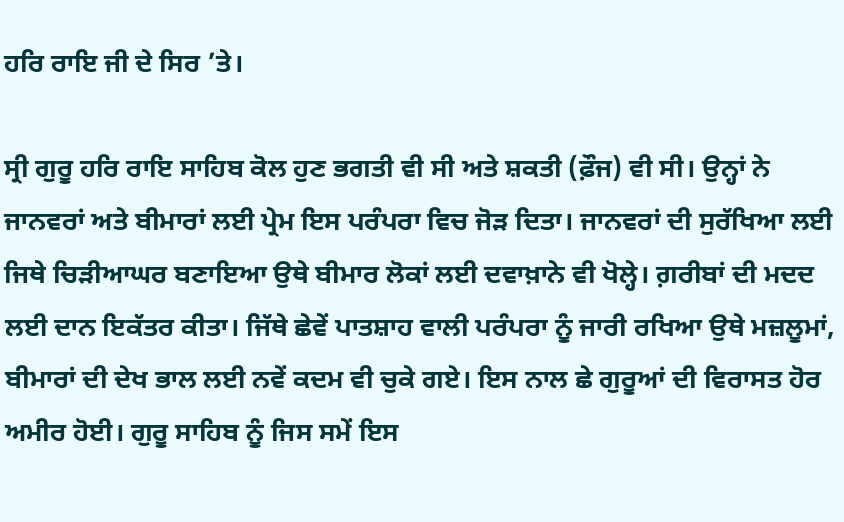ਹਰਿ ਰਾਇ ਜੀ ਦੇ ਸਿਰ ’ਤੇ।

ਸ੍ਰੀ ਗੁਰੂ ਹਰਿ ਰਾਇ ਸਾਹਿਬ ਕੋਲ ਹੁਣ ਭਗਤੀ ਵੀ ਸੀ ਅਤੇ ਸ਼ਕਤੀ (ਫ਼ੌਜ) ਵੀ ਸੀ। ਉਨ੍ਹਾਂ ਨੇ ਜਾਨਵਰਾਂ ਅਤੇ ਬੀਮਾਰਾਂ ਲਈ ਪ੍ਰੇਮ ਇਸ ਪਰੰਪਰਾ ਵਿਚ ਜੋੜ ਦਿਤਾ। ਜਾਨਵਰਾਂ ਦੀ ਸੁਰੱਖਿਆ ਲਈ ਜਿਥੇ ਚਿੜੀਆਘਰ ਬਣਾਇਆ ਉਥੇ ਬੀਮਾਰ ਲੋਕਾਂ ਲਈ ਦਵਾਖ਼ਾਨੇ ਵੀ ਖੋਲ੍ਹੇ। ਗ਼ਰੀਬਾਂ ਦੀ ਮਦਦ ਲਈ ਦਾਨ ਇਕੱਤਰ ਕੀਤਾ। ਜਿੱਥੇ ਛੇਵੇਂ ਪਾਤਸ਼ਾਹ ਵਾਲੀ ਪਰੰਪਰਾ ਨੂੰ ਜਾਰੀ ਰਖਿਆ ਉਥੇ ਮਜ਼ਲੂਮਾਂ, ਬੀਮਾਰਾਂ ਦੀ ਦੇਖ ਭਾਲ ਲਈ ਨਵੇਂ ਕਦਮ ਵੀ ਚੁਕੇ ਗਏ। ਇਸ ਨਾਲ ਛੇ ਗੁਰੂਆਂ ਦੀ ਵਿਰਾਸਤ ਹੋਰ ਅਮੀਰ ਹੋਈ। ਗੁਰੂ ਸਾਹਿਬ ਨੂੰ ਜਿਸ ਸਮੇਂ ਇਸ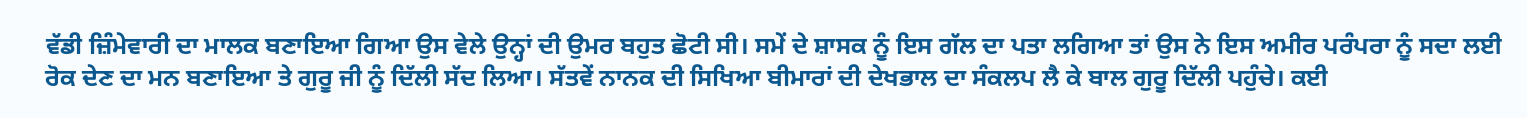ਵੱਡੀ ਜ਼ਿੰਮੇਵਾਰੀ ਦਾ ਮਾਲਕ ਬਣਾਇਆ ਗਿਆ ਉਸ ਵੇਲੇ ਉਨ੍ਹਾਂ ਦੀ ਉਮਰ ਬਹੁਤ ਛੋਟੀ ਸੀ। ਸਮੇਂ ਦੇ ਸ਼ਾਸਕ ਨੂੰ ਇਸ ਗੱਲ ਦਾ ਪਤਾ ਲਗਿਆ ਤਾਂ ਉਸ ਨੇ ਇਸ ਅਮੀਰ ਪਰੰਪਰਾ ਨੂੰ ਸਦਾ ਲਈ ਰੋਕ ਦੇਣ ਦਾ ਮਨ ਬਣਾਇਆ ਤੇ ਗੁਰੂ ਜੀ ਨੂੰ ਦਿੱਲੀ ਸੱਦ ਲਿਆ। ਸੱਤਵੇਂ ਨਾਨਕ ਦੀ ਸਿਖਿਆ ਬੀਮਾਰਾਂ ਦੀ ਦੇਖਭਾਲ ਦਾ ਸੰਕਲਪ ਲੈ ਕੇ ਬਾਲ ਗੁਰੂ ਦਿੱਲੀ ਪਹੁੰਚੇ। ਕਈ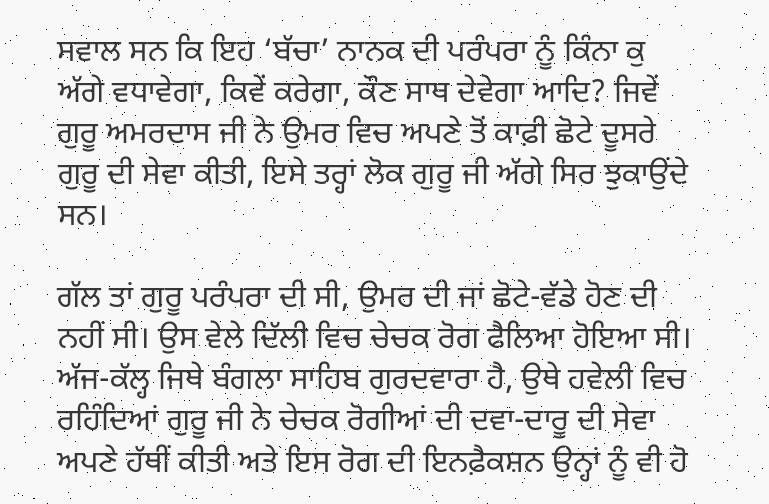ਸਵਾਲ ਸਨ ਕਿ ਇਹ ‘ਬੱਚਾ’ ਨਾਨਕ ਦੀ ਪਰੰਪਰਾ ਨੂੰ ਕਿੰਨਾ ਕੁ ਅੱਗੇ ਵਧਾਵੇਗਾ, ਕਿਵੇਂ ਕਰੇਗਾ, ਕੌਣ ਸਾਥ ਦੇਵੇਗਾ ਆਦਿ? ਜਿਵੇਂ ਗੁਰੂ ਅਮਰਦਾਸ ਜੀ ਨੇ ਉਮਰ ਵਿਚ ਅਪਣੇ ਤੋਂ ਕਾਫ਼ੀ ਛੋਟੇ ਦੂਸਰੇ ਗੁਰੂ ਦੀ ਸੇਵਾ ਕੀਤੀ, ਇਸੇ ਤਰ੍ਹਾਂ ਲੋਕ ਗੁਰੂ ਜੀ ਅੱਗੇ ਸਿਰ ਝੁਕਾਉਂਦੇ ਸਨ।

ਗੱਲ ਤਾਂ ਗੁਰੂ ਪਰੰਪਰਾ ਦੀ ਸੀ, ਉਮਰ ਦੀ ਜਾਂ ਛੋਟੇ-ਵੱਡੇ ਹੋਣ ਦੀ ਨਹੀਂ ਸੀ। ਉਸ ਵੇਲੇ ਦਿੱਲੀ ਵਿਚ ਚੇਚਕ ਰੋਗ ਫੈਲਿਆ ਹੋਇਆ ਸੀ। ਅੱਜ-ਕੱਲ੍ਹ ਜਿਥੇ ਬੰਗਲਾ ਸਾਹਿਬ ਗੁਰਦਵਾਰਾ ਹੈ, ਉਥੇ ਹਵੇਲੀ ਵਿਚ ਰਹਿੰਦਿਆਂ ਗੁਰੂ ਜੀ ਨੇ ਚੇਚਕ ਰੋਗੀਆਂ ਦੀ ਦਵਾ-ਦਾਰੂ ਦੀ ਸੇਵਾ ਅਪਣੇ ਹੱਥੀਂ ਕੀਤੀ ਅਤੇ ਇਸ ਰੋਗ ਦੀ ਇਨਫ਼ੈਕਸ਼ਨ ਉਨ੍ਹਾਂ ਨੂੰ ਵੀ ਹੋ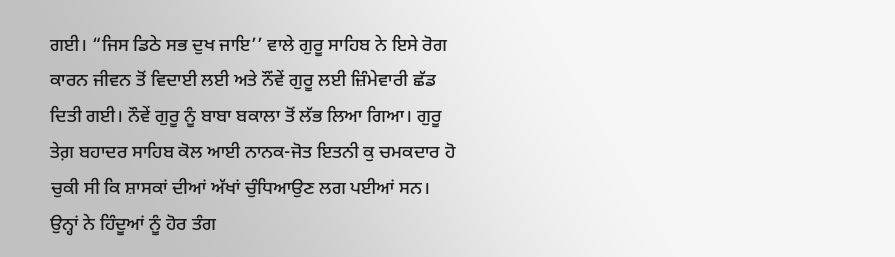ਗਈ। “ਜਿਸ ਡਿਠੇ ਸਭ ਦੁਖ ਜਾਇ’’ ਵਾਲੇ ਗੁਰੂ ਸਾਹਿਬ ਨੇ ਇਸੇ ਰੋਗ ਕਾਰਨ ਜੀਵਨ ਤੋਂ ਵਿਦਾਈ ਲਈ ਅਤੇ ਨੌਂਵੇਂ ਗੁਰੂ ਲਈ ਜ਼ਿੰਮੇਵਾਰੀ ਛੱਡ ਦਿਤੀ ਗਈ। ਨੌਵੇਂ ਗੁਰੂ ਨੂੰ ਬਾਬਾ ਬਕਾਲਾ ਤੋਂ ਲੱਭ ਲਿਆ ਗਿਆ। ਗੁਰੂ ਤੇਗ਼ ਬਹਾਦਰ ਸਾਹਿਬ ਕੋਲ ਆਈ ਨਾਨਕ-ਜੋਤ ਇਤਨੀ ਕੁ ਚਮਕਦਾਰ ਹੋ ਚੁਕੀ ਸੀ ਕਿ ਸ਼ਾਸਕਾਂ ਦੀਆਂ ਅੱਖਾਂ ਚੁੰਧਿਆਉਣ ਲਗ ਪਈਆਂ ਸਨ। ਉਨ੍ਹਾਂ ਨੇ ਹਿੰਦੂਆਂ ਨੂੰ ਹੋਰ ਤੰਗ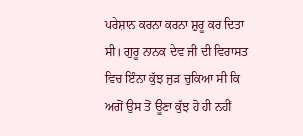ਪਰੇਸ਼ਾਨ ਕਰਨਾ ਕਰਨਾ ਸ਼ੁਰੂ ਕਰ ਦਿਤਾ ਸੀ। ਗੁਰੂ ਨਾਨਕ ਦੇਵ ਜੀ ਦੀ ਵਿਰਾਸਤ ਵਿਚ ਇੰਨਾ ਕੁੱਝ ਜੁੜ ਚੁਕਿਆ ਸੀ ਕਿ ਅਗੋਂ ਉਸ ਤੋਂ ਊਣਾ ਕੁੱਝ ਹੋ ਹੀ ਨਹੀਂ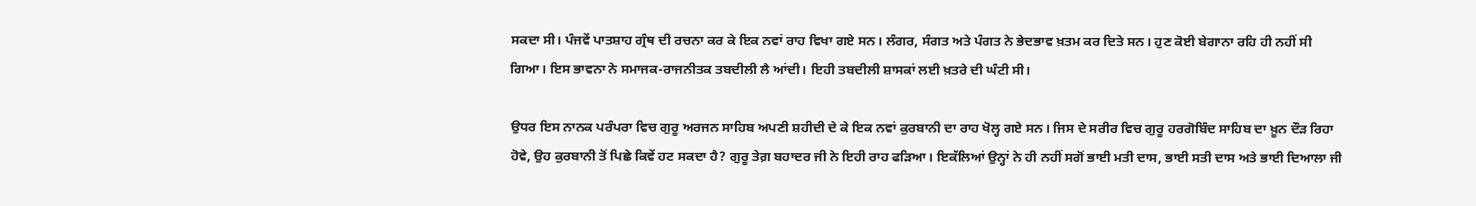ਸਕਦਾ ਸੀ। ਪੰਜਵੇਂ ਪਾਤਸ਼ਾਹ ਗ੍ਰੰਥ ਦੀ ਰਚਨਾ ਕਰ ਕੇ ਇਕ ਨਵਾਂ ਰਾਹ ਵਿਖਾ ਗਏ ਸਨ। ਲੰਗਰ, ਸੰਗਤ ਅਤੇ ਪੰਗਤ ਨੇ ਭੇਦਭਾਵ ਖ਼ਤਮ ਕਰ ਦਿਤੇ ਸਨ। ਹੁਣ ਕੋਈ ਬੇਗਾਨਾ ਰਹਿ ਹੀ ਨਹੀਂ ਸੀ ਗਿਆ। ਇਸ ਭਾਵਨਾ ਨੇ ਸਮਾਜਕ-ਰਾਜਨੀਤਕ ਤਬਦੀਲੀ ਲੈ ਆਂਦੀ। ਇਹੀ ਤਬਦੀਲੀ ਸ਼ਾਸਕਾਂ ਲਈ ਖ਼ਤਰੇ ਦੀ ਘੰਟੀ ਸੀ।

ਉਧਰ ਇਸ ਨਾਨਕ ਪਰੰਪਰਾ ਵਿਚ ਗੁਰੂ ਅਰਜਨ ਸਾਹਿਬ ਅਪਣੀ ਸ਼ਹੀਦੀ ਦੇ ਕੇ ਇਕ ਨਵਾਂ ਕੁਰਬਾਨੀ ਦਾ ਰਾਹ ਖੋਲ੍ਹ ਗਏ ਸਨ। ਜਿਸ ਦੇ ਸਰੀਰ ਵਿਚ ਗੁਰੂ ਹਰਗੋਬਿੰਦ ਸਾਹਿਬ ਦਾ ਖ਼ੂਨ ਦੌੜ ਰਿਹਾ ਹੋਵੇ, ਉਹ ਕੁਰਬਾਨੀ ਤੋਂ ਪਿਛੇ ਕਿਵੇਂ ਹਟ ਸਕਦਾ ਹੈ? ਗੁਰੂ ਤੇਗ਼ ਬਹਾਦਰ ਜੀ ਨੇ ਇਹੀ ਰਾਹ ਫੜਿਆ। ਇਕੱਲਿਆਂ ਉਨ੍ਹਾਂ ਨੇ ਹੀ ਨਹੀਂ ਸਗੋਂ ਭਾਈ ਮਤੀ ਦਾਸ, ਭਾਈ ਸਤੀ ਦਾਸ ਅਤੇ ਭਾਈ ਦਿਆਲਾ ਜੀ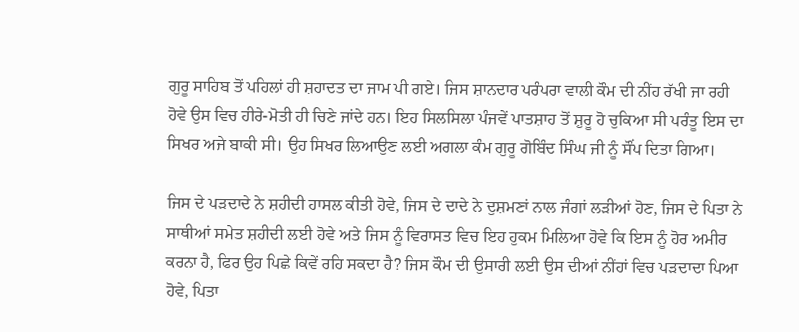ਗੁਰੂ ਸਾਹਿਬ ਤੋਂ ਪਹਿਲਾਂ ਹੀ ਸ਼ਹਾਦਤ ਦਾ ਜਾਮ ਪੀ ਗਏ। ਜਿਸ ਸ਼ਾਨਦਾਰ ਪਰੰਪਰਾ ਵਾਲੀ ਕੌਮ ਦੀ ਨੀਂਹ ਰੱਖੀ ਜਾ ਰਹੀ ਹੋਵੇ ਉਸ ਵਿਚ ਹੀਰੇ-ਮੋਤੀ ਹੀ ਚਿਣੇ ਜਾਂਦੇ ਹਨ। ਇਹ ਸਿਲਸਿਲਾ ਪੰਜਵੇਂ ਪਾਤਸ਼ਾਹ ਤੋਂ ਸ਼ੁਰੂ ਹੋ ਚੁਕਿਆ ਸੀ ਪਰੰਤੂ ਇਸ ਦਾ ਸਿਖਰ ਅਜੇ ਬਾਕੀ ਸੀ। ਉਹ ਸਿਖਰ ਲਿਆਉਣ ਲਈ ਅਗਲਾ ਕੰਮ ਗੁਰੂ ਗੋਬਿੰਦ ਸਿੰਘ ਜੀ ਨੂੰ ਸੌਂਪ ਦਿਤਾ ਗਿਆ।

ਜਿਸ ਦੇ ਪੜਦਾਦੇ ਨੇ ਸ਼ਹੀਦੀ ਹਾਸਲ ਕੀਤੀ ਹੋਵੇ, ਜਿਸ ਦੇ ਦਾਦੇ ਨੇ ਦੁਸ਼ਮਣਾਂ ਨਾਲ ਜੰਗਾਂ ਲੜੀਆਂ ਹੋਣ, ਜਿਸ ਦੇ ਪਿਤਾ ਨੇ ਸਾਥੀਆਂ ਸਮੇਤ ਸ਼ਹੀਦੀ ਲਈ ਹੋਵੇ ਅਤੇ ਜਿਸ ਨੂੰ ਵਿਰਾਸਤ ਵਿਚ ਇਹ ਹੁਕਮ ਮਿਲਿਆ ਹੋਵੇ ਕਿ ਇਸ ਨੂੰ ਹੋਰ ਅਮੀਰ ਕਰਨਾ ਹੈ, ਫਿਰ ਉਹ ਪਿਛੇ ਕਿਵੇਂ ਰਹਿ ਸਕਦਾ ਹੈ? ਜਿਸ ਕੌਮ ਦੀ ਉਸਾਰੀ ਲਈ ਉਸ ਦੀਆਂ ਨੀਂਹਾਂ ਵਿਚ ਪੜਦਾਦਾ ਪਿਆ ਹੋਵੇ, ਪਿਤਾ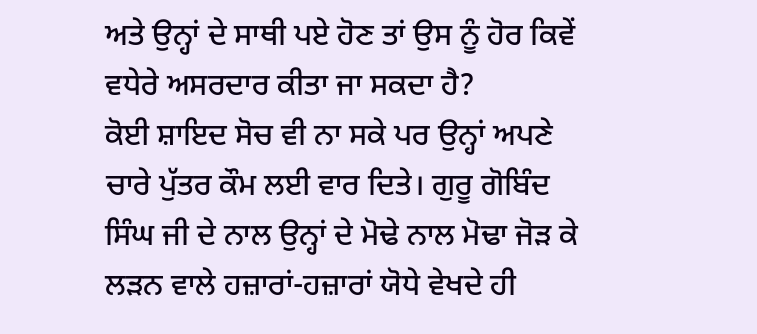ਅਤੇ ਉਨ੍ਹਾਂ ਦੇ ਸਾਥੀ ਪਏ ਹੋਣ ਤਾਂ ਉਸ ਨੂੰ ਹੋਰ ਕਿਵੇਂ ਵਧੇਰੇ ਅਸਰਦਾਰ ਕੀਤਾ ਜਾ ਸਕਦਾ ਹੈ?
ਕੋਈ ਸ਼ਾਇਦ ਸੋਚ ਵੀ ਨਾ ਸਕੇ ਪਰ ਉਨ੍ਹਾਂ ਅਪਣੇ ਚਾਰੇ ਪੁੱਤਰ ਕੌਮ ਲਈ ਵਾਰ ਦਿਤੇ। ਗੁਰੂ ਗੋਬਿੰਦ ਸਿੰਘ ਜੀ ਦੇ ਨਾਲ ਉਨ੍ਹਾਂ ਦੇ ਮੋਢੇ ਨਾਲ ਮੋਢਾ ਜੋੜ ਕੇ ਲੜਨ ਵਾਲੇ ਹਜ਼ਾਰਾਂ-ਹਜ਼ਾਰਾਂ ਯੋਧੇ ਵੇਖਦੇ ਹੀ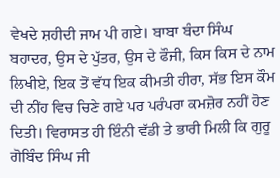ਵੇਖਦੇ ਸ਼ਹੀਦੀ ਜਾਮ ਪੀ ਗਏ। ਬਾਬਾ ਬੰਦਾ ਸਿੰਘ ਬਹਾਦਰ, ਉਸ ਦੇ ਪੁੱਤਰ, ਉਸ ਦੇ ਫੌਜੀ, ਕਿਸ ਕਿਸ ਦੇ ਨਾਮ ਲਿਖੀਏ, ਇਕ ਤੋਂ ਵੱਧ ਇਕ ਕੀਮਤੀ ਹੀਰਾ, ਸੱਭ ਇਸ ਕੌਮ ਦੀ ਨੀਂਹ ਵਿਚ ਚਿਣੇ ਗਏ ਪਰ ਪਰੰਪਰਾ ਕਮਜ਼ੋਰ ਨਹੀਂ ਹੋਣ ਦਿਤੀ। ਵਿਰਾਸਤ ਹੀ ਇੰਨੀ ਵੱਡੀ ਤੇ ਭਾਰੀ ਮਿਲੀ ਕਿ ਗੁਰੂ ਗੋਬਿੰਦ ਸਿੰਘ ਜੀ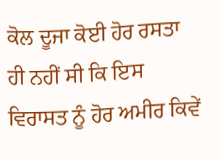ਕੋਲ ਦੂਜਾ ਕੋਈ ਹੋਰ ਰਸਤਾ ਹੀ ਨਹੀਂ ਸੀ ਕਿ ਇਸ ਵਿਰਾਸਤ ਨੂੰ ਹੋਰ ਅਮੀਰ ਕਿਵੇਂ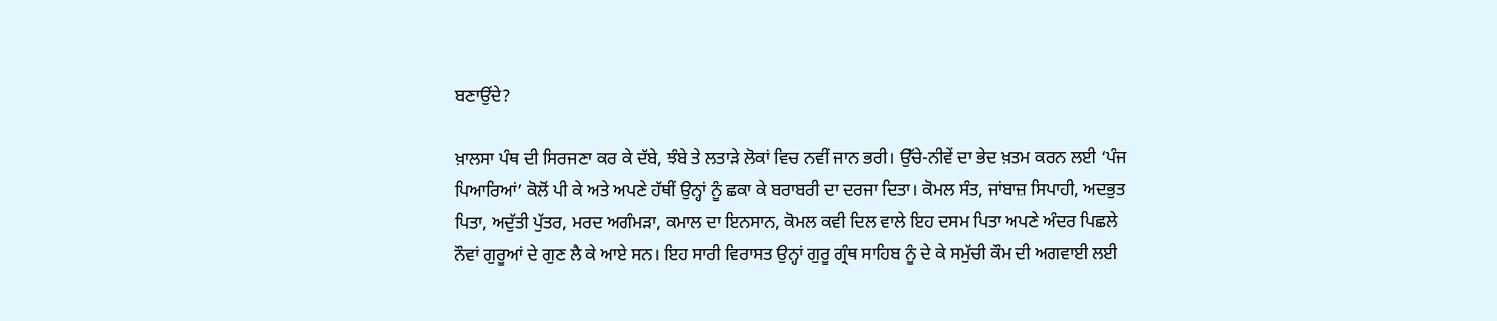ਬਣਾਉਂਦੇ?

ਖ਼ਾਲਸਾ ਪੰਥ ਦੀ ਸਿਰਜਣਾ ਕਰ ਕੇ ਦੱਬੇ, ਝੰਬੇ ਤੇ ਲਤਾੜੇ ਲੋਕਾਂ ਵਿਚ ਨਵੀਂ ਜਾਨ ਭਰੀ। ਉੱਚੇ-ਨੀਵੇਂ ਦਾ ਭੇਦ ਖ਼ਤਮ ਕਰਨ ਲਈ ‘ਪੰਜ ਪਿਆਰਿਆਂ’ ਕੋਲੋਂ ਪੀ ਕੇ ਅਤੇ ਅਪਣੇ ਹੱਥੀਂ ਉਨ੍ਹਾਂ ਨੂੰ ਛਕਾ ਕੇ ਬਰਾਬਰੀ ਦਾ ਦਰਜਾ ਦਿਤਾ। ਕੋਮਲ ਸੰਤ, ਜਾਂਬਾਜ਼ ਸਿਪਾਹੀ, ਅਦਭੁਤ ਪਿਤਾ, ਅਦੁੱਤੀ ਪੁੱਤਰ, ਮਰਦ ਅਗੰਮੜਾ, ਕਮਾਲ ਦਾ ਇਨਸਾਨ, ਕੋਮਲ ਕਵੀ ਦਿਲ ਵਾਲੇ ਇਹ ਦਸਮ ਪਿਤਾ ਅਪਣੇ ਅੰਦਰ ਪਿਛਲੇ ਨੌਵਾਂ ਗੁਰੂਆਂ ਦੇ ਗੁਣ ਲੈ ਕੇ ਆਏ ਸਨ। ਇਹ ਸਾਰੀ ਵਿਰਾਸਤ ਉਨ੍ਹਾਂ ਗੁਰੂ ਗ੍ਰੰਥ ਸਾਹਿਬ ਨੂੰ ਦੇ ਕੇ ਸਮੁੱਚੀ ਕੌਮ ਦੀ ਅਗਵਾਈ ਲਈ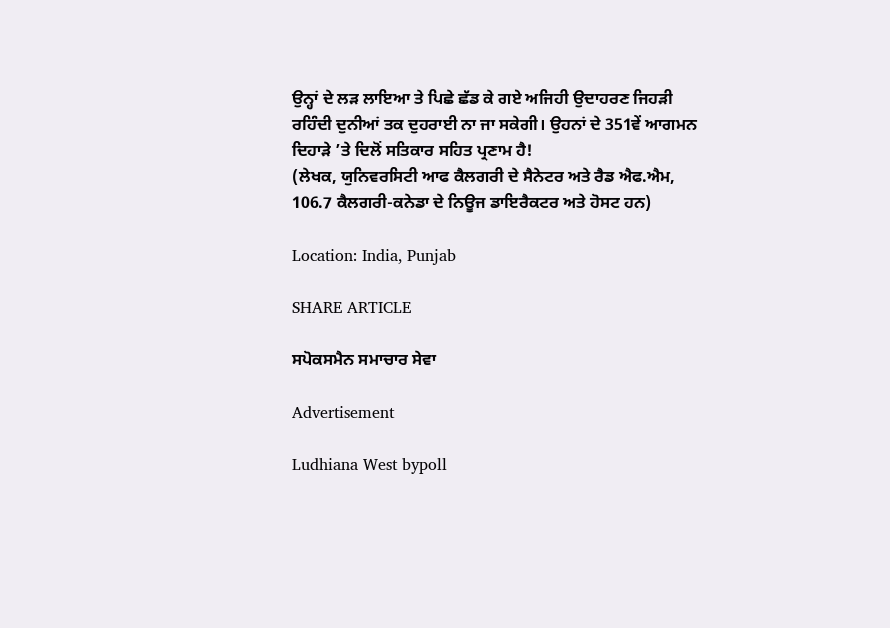ਉਨ੍ਹਾਂ ਦੇ ਲੜ ਲਾਇਆ ਤੇ ਪਿਛੇ ਛੱਡ ਕੇ ਗਏ ਅਜਿਹੀ ਉਦਾਹਰਣ ਜਿਹੜੀ ਰਹਿੰਦੀ ਦੁਨੀਆਂ ਤਕ ਦੁਹਰਾਈ ਨਾ ਜਾ ਸਕੇਗੀ। ਉਹਨਾਂ ਦੇ 351ਵੇਂ ਆਗਮਨ ਦਿਹਾੜੇ ’ਤੇ ਦਿਲੋਂ ਸਤਿਕਾਰ ਸਹਿਤ ਪ੍ਰਣਾਮ ਹੈ!
(ਲੇਖਕ, ਯੁਨਿਵਰਸਿਟੀ ਆਫ ਕੈਲਗਰੀ ਦੇ ਸੈਨੇਟਰ ਅਤੇ ਰੈਡ ਐਫ.ਐਮ, 106.7 ਕੈਲਗਰੀ-ਕਨੇਡਾ ਦੇ ਨਿਊਜ ਡਾਇਰੈਕਟਰ ਅਤੇ ਹੋਸਟ ਹਨ)

Location: India, Punjab

SHARE ARTICLE

ਸਪੋਕਸਮੈਨ ਸਮਾਚਾਰ ਸੇਵਾ

Advertisement

Ludhiana West bypoll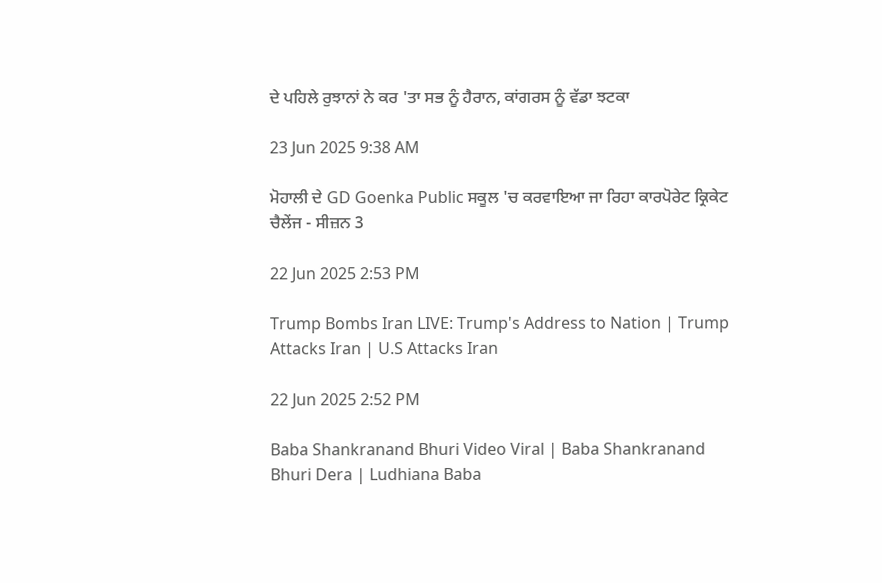ਦੇ ਪਹਿਲੇ ਰੁਝਾਨਾਂ ਨੇ ਕਰ 'ਤਾ ਸਭ ਨੂੰ ਹੈਰਾਨ, ਕਾਂਗਰਸ ਨੂੰ ਵੱਡਾ ਝਟਕਾ

23 Jun 2025 9:38 AM

ਮੋਹਾਲੀ ਦੇ GD Goenka Public ਸਕੂਲ 'ਚ ਕਰਵਾਇਆ ਜਾ ਰਿਹਾ ਕਾਰਪੋਰੇਟ ਕ੍ਰਿਕੇਟ ਚੈਲੇਂਜ - ਸੀਜ਼ਨ 3

22 Jun 2025 2:53 PM

Trump Bombs Iran LIVE: Trump's Address to Nation | Trump Attacks Iran | U.S Attacks Iran

22 Jun 2025 2:52 PM

Baba Shankranand Bhuri Video Viral | Baba Shankranand Bhuri Dera | Ludhiana Baba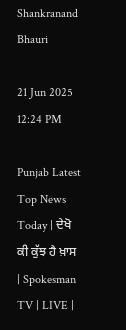Shankranand Bhauri

21 Jun 2025 12:24 PM

Punjab Latest Top News Today | ਦੇਖੋ ਕੀ ਕੁੱਝ ਹੈ ਖ਼ਾਸ | Spokesman TV | LIVE |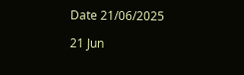Date 21/06/2025

21 Jun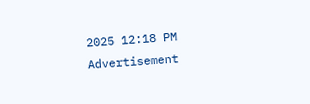2025 12:18 PM
Advertisement